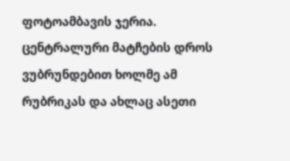ფოტოამბავის ჯერია. ცენტრალური მატჩების დროს ვუბრუნდებით ხოლმე ამ რუბრიკას და ახლაც ასეთი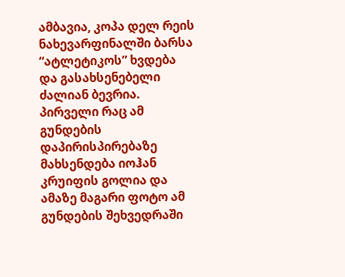ამბავია, კოპა დელ რეის ნახევარფინალში ბარსა “ატლეტიკოს” ხვდება და გასახსენებელი ძალიან ბევრია. პირველი რაც ამ გუნდების დაპირისპირებაზე მახსენდება იოჰან კრუიფის გოლია და ამაზე მაგარი ფოტო ამ გუნდების შეხვედრაში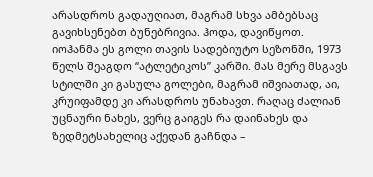არასდროს გადაუღიათ, მაგრამ სხვა ამბებსაც გავიხსენებთ ბუნებრივია. ჰოდა, დავიწყოთ.
იოჰანმა ეს გოლი თავის სადებიუტო სეზონში, 1973 წელს შეაგდო “ატლეტიკოს” კარში. მას მერე მსგავს სტილში კი გასულა გოლები, მაგრამ იშვიათად, აი, კრუიფამდე კი არასდროს უნახავთ. რაღაც ძალიან უცნაური ნახეს, ვერც გაიგეს რა დაინახეს და ზედმეტსახელიც აქედან გაჩნდა –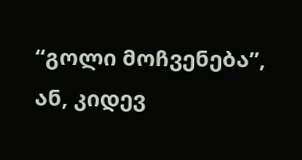“გოლი მოჩვენება”, ან, კიდევ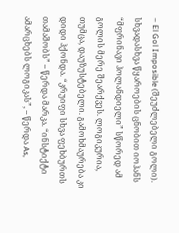– El Gol Imposible (შეუძლებელი გოლი). სხვადასხვა წყაროების ცნობით იოჰანს “მფრინავი ჰოლანდიელი” სწორედ ამ გოლის მერე შეარქვეს. ლოგიკურია, თუმცა, დაუზუსტებელი. გამოხმაურება კი დიდი ჰქონდა. “კრუიფი სხვა ფეხბურთს თამაშობს” – წერდა მარკა. “ინსტიქტი ამარცხებს ლოგიკას”, – წერდა As,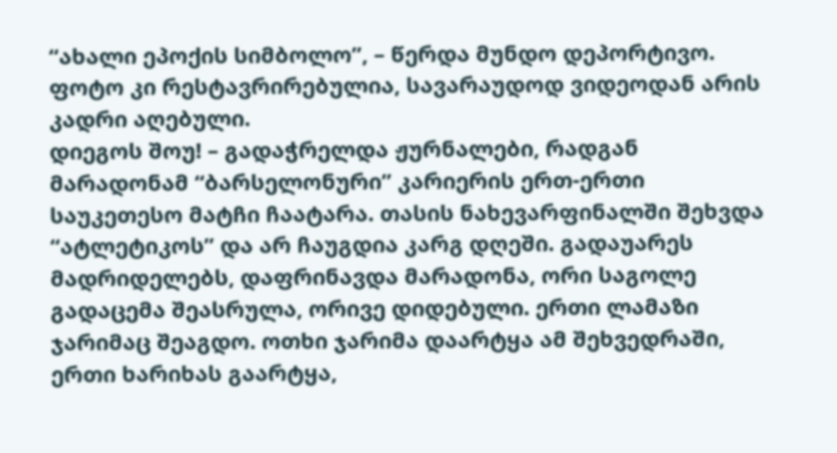“ახალი ეპოქის სიმბოლო”, – წერდა მუნდო დეპორტივო. ფოტო კი რესტავრირებულია, სავარაუდოდ ვიდეოდან არის კადრი აღებული.
დიეგოს შოუ! – გადაჭრელდა ჟურნალები, რადგან მარადონამ “ბარსელონური” კარიერის ერთ-ერთი საუკეთესო მატჩი ჩაატარა. თასის ნახევარფინალში შეხვდა “ატლეტიკოს” და არ ჩაუგდია კარგ დღეში. გადაუარეს მადრიდელებს, დაფრინავდა მარადონა, ორი საგოლე გადაცემა შეასრულა, ორივე დიდებული. ერთი ლამაზი ჯარიმაც შეაგდო. ოთხი ჯარიმა დაარტყა ამ შეხვედრაში, ერთი ხარიხას გაარტყა,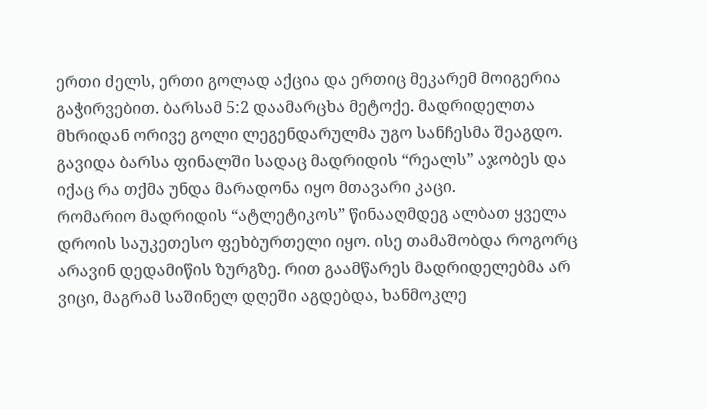ერთი ძელს, ერთი გოლად აქცია და ერთიც მეკარემ მოიგერია გაჭირვებით. ბარსამ 5:2 დაამარცხა მეტოქე. მადრიდელთა მხრიდან ორივე გოლი ლეგენდარულმა უგო სანჩესმა შეაგდო. გავიდა ბარსა ფინალში სადაც მადრიდის “რეალს” აჯობეს და იქაც რა თქმა უნდა მარადონა იყო მთავარი კაცი.
რომარიო მადრიდის “ატლეტიკოს” წინააღმდეგ ალბათ ყველა დროის საუკეთესო ფეხბურთელი იყო. ისე თამაშობდა როგორც არავინ დედამიწის ზურგზე. რით გაამწარეს მადრიდელებმა არ ვიცი, მაგრამ საშინელ დღეში აგდებდა, ხანმოკლე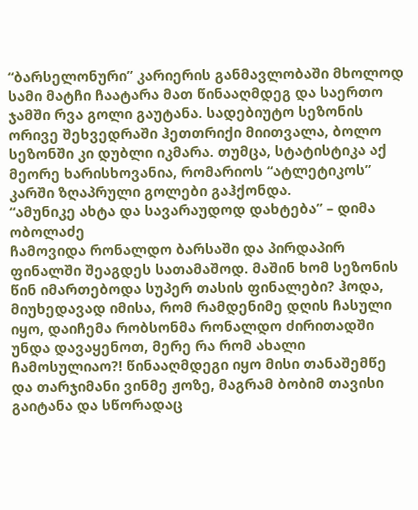“ბარსელონური” კარიერის განმავლობაში მხოლოდ სამი მატჩი ჩაატარა მათ წინააღმდეგ და საერთო ჯამში რვა გოლი გაუტანა. სადებიუტო სეზონის ორივე შეხვედრაში ჰეთთრიქი მიითვალა, ბოლო სეზონში კი დუბლი იკმარა. თუმცა, სტატისტიკა აქ მეორე ხარისხოვანია, რომარიოს “ატლეტიკოს” კარში ზღაპრული გოლები გაჰქონდა.
“ამუნიკე ახტა და სავარაუდოდ დახტება” – დიმა ობოლაძე
ჩამოვიდა რონალდო ბარსაში და პირდაპირ ფინალში შეაგდეს სათამაშოდ. მაშინ ხომ სეზონის წინ იმართებოდა სუპერ თასის ფინალები? ჰოდა, მიუხედავად იმისა, რომ რამდენიმე დღის ჩასული იყო, დაიჩემა რობსონმა რონალდო ძირითადში უნდა დავაყენოთ, მერე რა რომ ახალი ჩამოსულიაო?! წინააღმდეგი იყო მისი თანაშემწე და თარჯიმანი ვინმე ჟოზე, მაგრამ ბობიმ თავისი გაიტანა და სწორადაც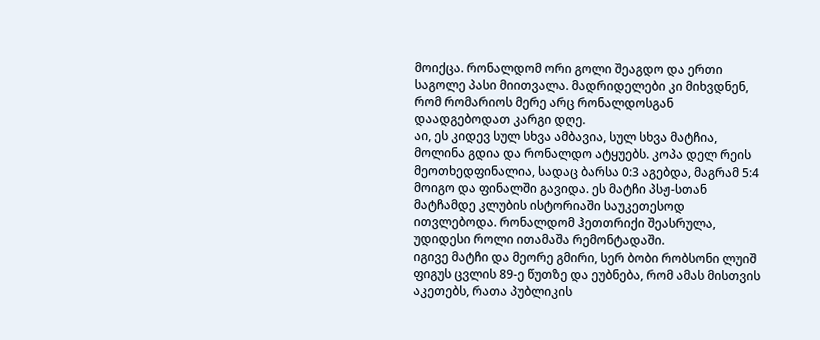მოიქცა. რონალდომ ორი გოლი შეაგდო და ერთი საგოლე პასი მიითვალა. მადრიდელები კი მიხვდნენ, რომ რომარიოს მერე არც რონალდოსგან დაადგებოდათ კარგი დღე.
აი, ეს კიდევ სულ სხვა ამბავია, სულ სხვა მატჩია, მოლინა გდია და რონალდო ატყუებს. კოპა დელ რეის მეოთხედფინალია, სადაც ბარსა 0:3 აგებდა, მაგრამ 5:4 მოიგო და ფინალში გავიდა. ეს მატჩი პსჟ-სთან მატჩამდე კლუბის ისტორიაში საუკეთესოდ ითვლებოდა. რონალდომ ჰეთთრიქი შეასრულა, უდიდესი როლი ითამაშა რემონტადაში.
იგივე მატჩი და მეორე გმირი, სერ ბობი რობსონი ლუიშ ფიგუს ცვლის 89-ე წუთზე და ეუბნება, რომ ამას მისთვის აკეთებს, რათა პუბლიკის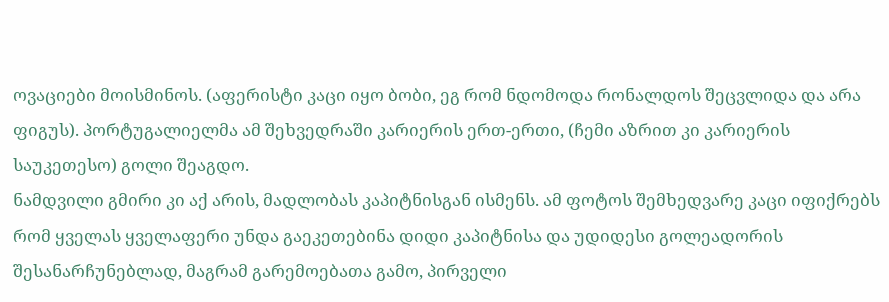ოვაციები მოისმინოს. (აფერისტი კაცი იყო ბობი, ეგ რომ ნდომოდა რონალდოს შეცვლიდა და არა ფიგუს). პორტუგალიელმა ამ შეხვედრაში კარიერის ერთ-ერთი, (ჩემი აზრით კი კარიერის საუკეთესო) გოლი შეაგდო.
ნამდვილი გმირი კი აქ არის, მადლობას კაპიტნისგან ისმენს. ამ ფოტოს შემხედვარე კაცი იფიქრებს რომ ყველას ყველაფერი უნდა გაეკეთებინა დიდი კაპიტნისა და უდიდესი გოლეადორის შესანარჩუნებლად, მაგრამ გარემოებათა გამო, პირველი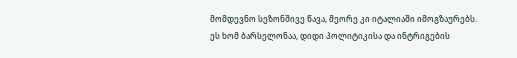მომდევნო სეზონშივე წავა, მეორე კი იტალიაში იმოგზაურებს. ეს ხომ ბარსელონაა, დიდი პოლიტიკისა და ინტრიგების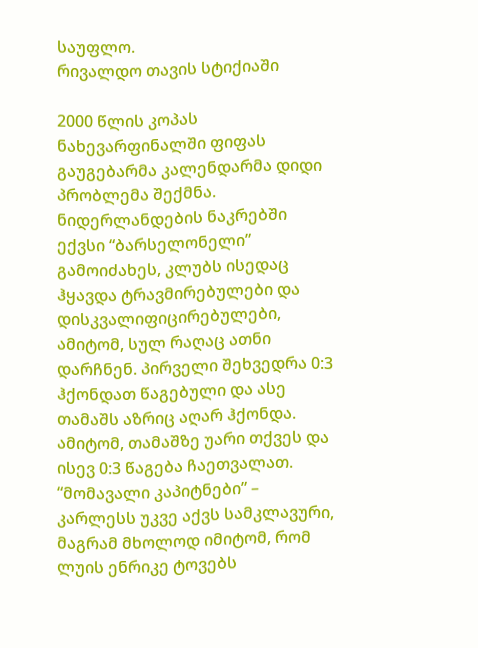საუფლო.
რივალდო თავის სტიქიაში

2000 წლის კოპას ნახევარფინალში ფიფას გაუგებარმა კალენდარმა დიდი პრობლემა შექმნა. ნიდერლანდების ნაკრებში ექვსი “ბარსელონელი” გამოიძახეს, კლუბს ისედაც ჰყავდა ტრავმირებულები და დისკვალიფიცირებულები, ამიტომ, სულ რაღაც ათნი დარჩნენ. პირველი შეხვედრა 0:3 ჰქონდათ წაგებული და ასე თამაშს აზრიც აღარ ჰქონდა. ამიტომ, თამაშზე უარი თქვეს და ისევ 0:3 წაგება ჩაეთვალათ.
“მომავალი კაპიტნები” – კარლესს უკვე აქვს სამკლავური, მაგრამ მხოლოდ იმიტომ, რომ ლუის ენრიკე ტოვებს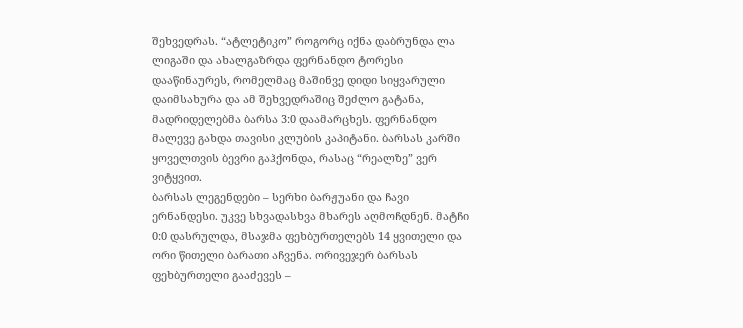შეხვედრას. “ატლეტიკო” როგორც იქნა დაბრუნდა ლა ლიგაში და ახალგაზრდა ფერნანდო ტორესი დააწინაურეს, რომელმაც მაშინვე დიდი სიყვარული დაიმსახურა და ამ შეხვედრაშიც შეძლო გატანა, მადრიდელებმა ბარსა 3:0 დაამარცხეს. ფერნანდო მალევე გახდა თავისი კლუბის კაპიტანი. ბარსას კარში ყოველთვის ბევრი გაჰქონდა, რასაც “რეალზე” ვერ ვიტყვით.
ბარსას ლეგენდები – სერხი ბარჟუანი და ჩავი ერნანდესი. უკვე სხვადასხვა მხარეს აღმოჩდნენ. მატჩი 0:0 დასრულდა, მსაჯმა ფეხბურთელებს 14 ყვითელი და ორი წითელი ბარათი აჩვენა. ორივეჯერ ბარსას ფეხბურთელი გააძევეს –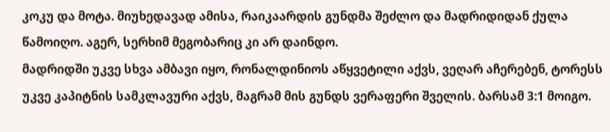კოკუ და მოტა. მიუხედავად ამისა, რაიკაარდის გუნდმა შეძლო და მადრიდიდან ქულა წამოიღო. აგერ, სერხიმ მეგობარიც კი არ დაინდო.
მადრიდში უკვე სხვა ამბავი იყო, რონალდინიოს აწყვეტილი აქვს, ვეღარ აჩერებენ, ტორესს უკვე კაპიტნის სამკლავური აქვს, მაგრამ მის გუნდს ვერაფერი შველის. ბარსამ 3:1 მოიგო.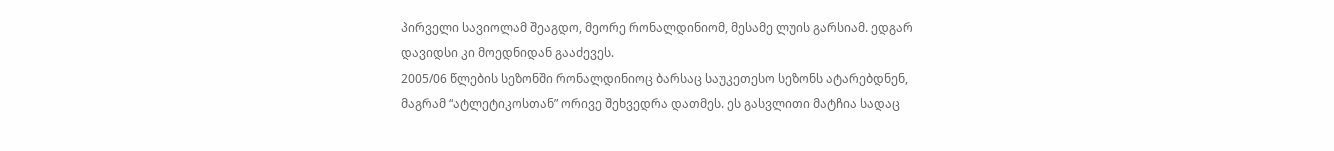პირველი სავიოლამ შეაგდო, მეორე რონალდინიომ, მესამე ლუის გარსიამ. ედგარ დავიდსი კი მოედნიდან გააძევეს.
2005/06 წლების სეზონში რონალდინიოც ბარსაც საუკეთესო სეზონს ატარებდნენ, მაგრამ “ატლეტიკოსთან” ორივე შეხვედრა დათმეს. ეს გასვლითი მატჩია სადაც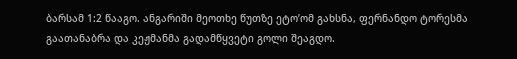ბარსამ 1:2 წააგო. ანგარიში მეოთხე წუთზე ეტო’ომ გახსნა, ფერნანდო ტორესმა გაათანაბრა და კეჟმანმა გადამწყვეტი გოლი შეაგდო.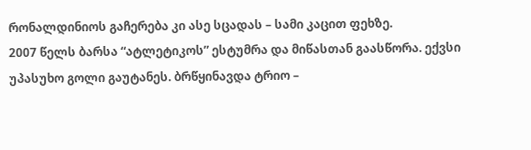რონალდინიოს გაჩერება კი ასე სცადას – სამი კაცით ფეხზე.
2007 წელს ბარსა “ატლეტიკოს” ესტუმრა და მიწასთან გაასწორა. ექვსი უპასუხო გოლი გაუტანეს. ბრწყინავდა ტრიო –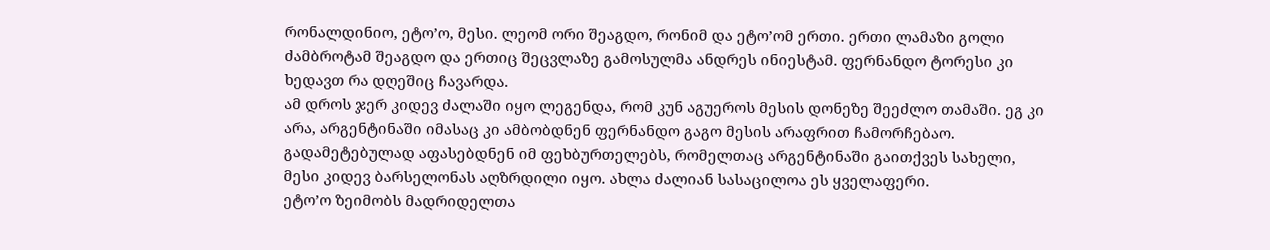რონალდინიო, ეტო’ო, მესი. ლეომ ორი შეაგდო, რონიმ და ეტო’ომ ერთი. ერთი ლამაზი გოლი ძამბროტამ შეაგდო და ერთიც შეცვლაზე გამოსულმა ანდრეს ინიესტამ. ფერნანდო ტორესი კი ხედავთ რა დღეშიც ჩავარდა.
ამ დროს ჯერ კიდევ ძალაში იყო ლეგენდა, რომ კუნ აგუეროს მესის დონეზე შეეძლო თამაში. ეგ კი არა, არგენტინაში იმასაც კი ამბობდნენ ფერნანდო გაგო მესის არაფრით ჩამორჩებაო. გადამეტებულად აფასებდნენ იმ ფეხბურთელებს, რომელთაც არგენტინაში გაითქვეს სახელი, მესი კიდევ ბარსელონას აღზრდილი იყო. ახლა ძალიან სასაცილოა ეს ყველაფერი.
ეტო’ო ზეიმობს მადრიდელთა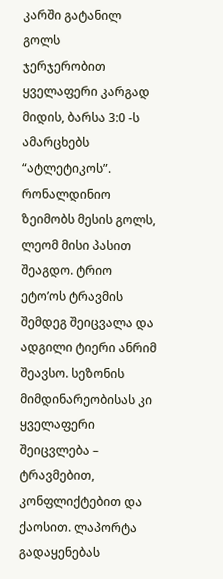კარში გატანილ გოლს
ჯერჯერობით ყველაფერი კარგად მიდის, ბარსა 3:0 -ს ამარცხებს “ატლეტიკოს”. რონალდინიო ზეიმობს მესის გოლს, ლეომ მისი პასით შეაგდო. ტრიო ეტო’ოს ტრავმის შემდეგ შეიცვალა და ადგილი ტიერი ანრიმ შეავსო. სეზონის მიმდინარეობისას კი ყველაფერი შეიცვლება – ტრავმებით, კონფლიქტებით და ქაოსით. ლაპორტა გადაყენებას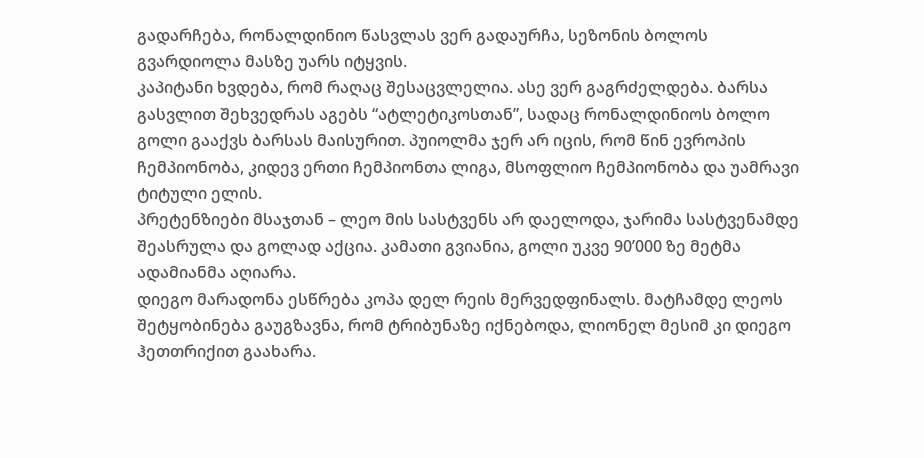გადარჩება, რონალდინიო წასვლას ვერ გადაურჩა, სეზონის ბოლოს გვარდიოლა მასზე უარს იტყვის.
კაპიტანი ხვდება, რომ რაღაც შესაცვლელია. ასე ვერ გაგრძელდება. ბარსა გასვლით შეხვედრას აგებს “ატლეტიკოსთან”, სადაც რონალდინიოს ბოლო გოლი გააქვს ბარსას მაისურით. პუიოლმა ჯერ არ იცის, რომ წინ ევროპის ჩემპიონობა, კიდევ ერთი ჩემპიონთა ლიგა, მსოფლიო ჩემპიონობა და უამრავი ტიტული ელის.
პრეტენზიები მსაჯთან – ლეო მის სასტვენს არ დაელოდა, ჯარიმა სასტვენამდე შეასრულა და გოლად აქცია. კამათი გვიანია, გოლი უკვე 90’000 ზე მეტმა ადამიანმა აღიარა.
დიეგო მარადონა ესწრება კოპა დელ რეის მერვედფინალს. მატჩამდე ლეოს შეტყობინება გაუგზავნა, რომ ტრიბუნაზე იქნებოდა, ლიონელ მესიმ კი დიეგო ჰეთთრიქით გაახარა.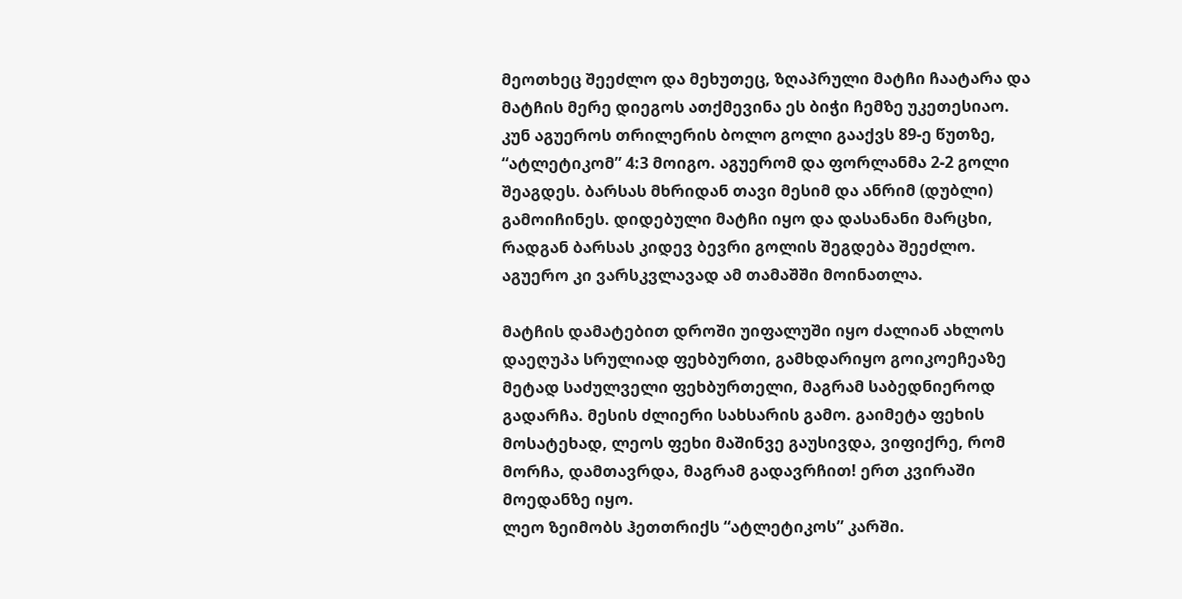მეოთხეც შეეძლო და მეხუთეც, ზღაპრული მატჩი ჩაატარა და მატჩის მერე დიეგოს ათქმევინა ეს ბიჭი ჩემზე უკეთესიაო.
კუნ აგუეროს თრილერის ბოლო გოლი გააქვს 89-ე წუთზე, “ატლეტიკომ” 4:3 მოიგო. აგუერომ და ფორლანმა 2-2 გოლი შეაგდეს. ბარსას მხრიდან თავი მესიმ და ანრიმ (დუბლი) გამოიჩინეს. დიდებული მატჩი იყო და დასანანი მარცხი, რადგან ბარსას კიდევ ბევრი გოლის შეგდება შეეძლო. აგუერო კი ვარსკვლავად ამ თამაშში მოინათლა.

მატჩის დამატებით დროში უიფალუში იყო ძალიან ახლოს დაეღუპა სრულიად ფეხბურთი, გამხდარიყო გოიკოეჩეაზე მეტად საძულველი ფეხბურთელი, მაგრამ საბედნიეროდ გადარჩა. მესის ძლიერი სახსარის გამო. გაიმეტა ფეხის მოსატეხად, ლეოს ფეხი მაშინვე გაუსივდა, ვიფიქრე, რომ მორჩა, დამთავრდა, მაგრამ გადავრჩით! ერთ კვირაში მოედანზე იყო.
ლეო ზეიმობს ჰეთთრიქს “ატლეტიკოს” კარში.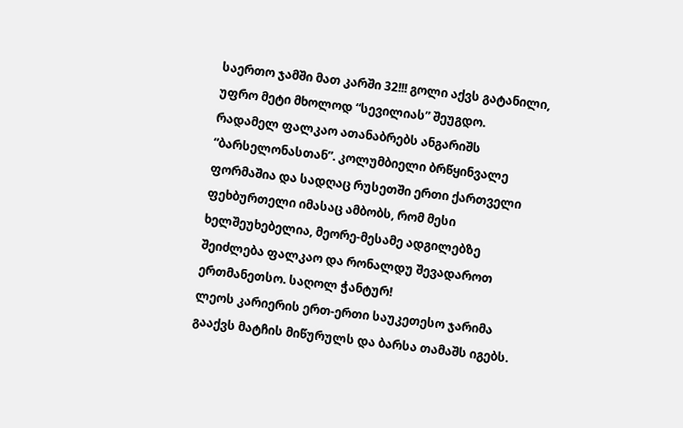საერთო ჯამში მათ კარში 32!!! გოლი აქვს გატანილი, უფრო მეტი მხოლოდ “სევილიას” შეუგდო.
რადამელ ფალკაო ათანაბრებს ანგარიშს “ბარსელონასთან”. კოლუმბიელი ბრწყინვალე ფორმაშია და სადღაც რუსეთში ერთი ქართველი ფეხბურთელი იმასაც ამბობს, რომ მესი ხელშეუხებელია, მეორე-მესამე ადგილებზე შეიძლება ფალკაო და რონალდუ შევადაროთ ერთმანეთსო. საღოლ ჭანტურ!
ლეოს კარიერის ერთ-ერთი საუკეთესო ჯარიმა გააქვს მატჩის მიწურულს და ბარსა თამაშს იგებს.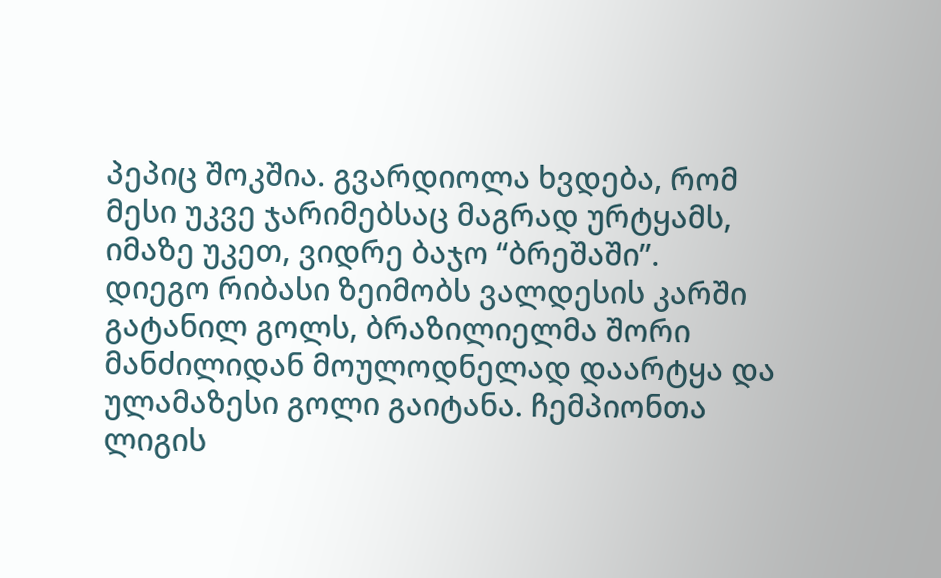პეპიც შოკშია. გვარდიოლა ხვდება, რომ მესი უკვე ჯარიმებსაც მაგრად ურტყამს, იმაზე უკეთ, ვიდრე ბაჯო “ბრეშაში”.
დიეგო რიბასი ზეიმობს ვალდესის კარში გატანილ გოლს, ბრაზილიელმა შორი მანძილიდან მოულოდნელად დაარტყა და ულამაზესი გოლი გაიტანა. ჩემპიონთა ლიგის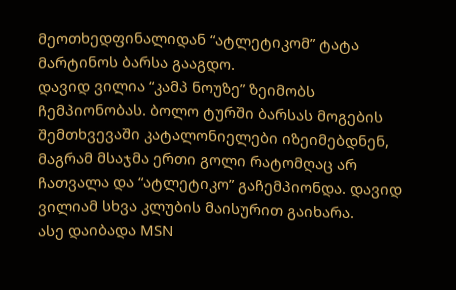მეოთხედფინალიდან “ატლეტიკომ” ტატა მარტინოს ბარსა გააგდო.
დავიდ ვილია “კამპ ნოუზე” ზეიმობს ჩემპიონობას. ბოლო ტურში ბარსას მოგების შემთხვევაში კატალონიელები იზეიმებდნენ, მაგრამ მსაჯმა ერთი გოლი რატომღაც არ ჩათვალა და “ატლეტიკო” გაჩემპიონდა. დავიდ ვილიამ სხვა კლუბის მაისურით გაიხარა.
ასე დაიბადა MSN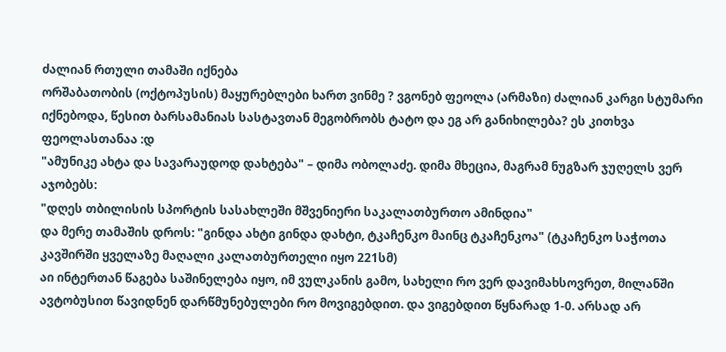ძალიან რთული თამაში იქნება
ორშაბათობის (ოქტოპუსის) მაყურებლები ხართ ვინმე ? ვგონებ ფეოლა (არმაზი) ძალიან კარგი სტუმარი იქნებოდა, წესით ბარსამანიას სასტავთან მეგობრობს ტატო და ეგ არ განიხილება? ეს კითხვა ფეოლასთანაა :დ
"ამუნიკე ახტა და სავარაუდოდ დახტება" – დიმა ობოლაძე. დიმა მხეცია, მაგრამ ნუგზარ ჯუღელს ვერ აჯობებს:
"დღეს თბილისის სპორტის სასახლეში მშვენიერი საკალათბურთო ამინდია"
და მერე თამაშის დროს: "გინდა ახტი გინდა დახტი, ტკაჩენკო მაინც ტკაჩენკოა" (ტკაჩენკო საჭოთა კავშირში ყველაზე მაღალი კალათბურთელი იყო 221სმ)
აი ინტერთან წაგება საშინელება იყო, იმ ვულკანის გამო, სახელი რო ვერ დავიმახსოვრეთ, მილანში ავტობუსით წავიდნენ დარწმუნებულები რო მოვიგებდით. და ვიგებდით წყნარად 1-0. არსად არ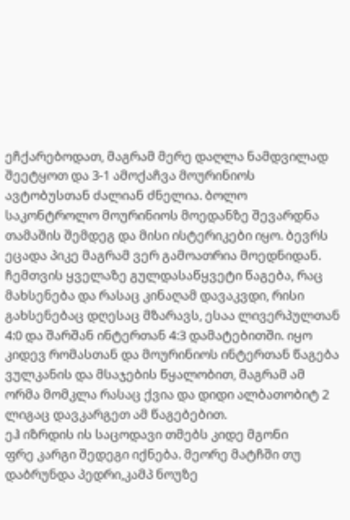ეჩქარებოდათ, მაგრამ მერე დაღლა ნამდვილად შეეტყოთ და 3-1 ამოქაჩვა მოურინიოს ავტობუსთან ძალიან ძნელია. ბოლო საკონტროლო მოურინიოს მოედანზე შევარდნა თამაშის შემდეგ და მისი ისტერიკები იყო. ბევრს ეცადა პიკე მაგრამ ვერ გამოათრია მოედნიდან.
ჩემთვის ყველაზე გულდასაწყვეტი წაგება, რაც მახსენება და რასაც კინაღამ დავაკვდი, რისი გახსენებაც დღესაც მზარავს, ესაა ლივერპულთან 4:0 და შარშან ინტერთან 4:3 დამატებითში. იყო კიდევ რომასთან და მოურინიოს ინტერთან წაგება ვულკანის და მსაჯების წყალობით, მაგრამ ამ ორმა მომკლა რასაც ქვია და დიდი ალბათობიტ 2 ლიგაც დავკარგეთ ამ წაგებებით.
ეჰ იზრდის ის საცოდავი თმებს კიდე მგონი
ფრე კარგი შედეგი იქნება. მეორე მატჩში თუ დაბრუნდა პედრი,კამპ ნოუზე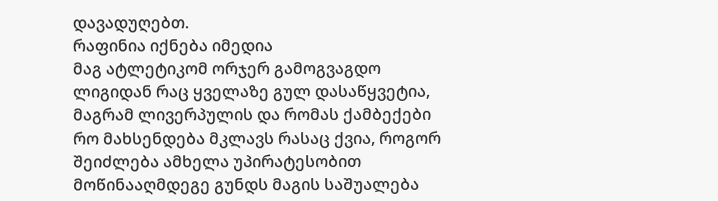დავადუღებთ.
რაფინია იქნება იმედია
მაგ ატლეტიკომ ორჯერ გამოგვაგდო ლიგიდან რაც ყველაზე გულ დასაწყვეტია, მაგრამ ლივერპულის და რომას ქამბექები რო მახსენდება მკლავს რასაც ქვია, როგორ შეიძლება ამხელა უპირატესობით მოწინააღმდეგე გუნდს მაგის საშუალება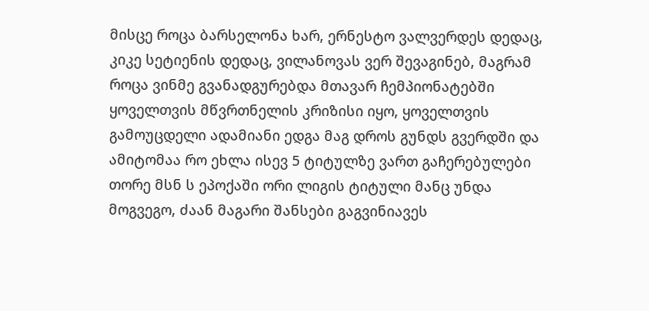მისცე როცა ბარსელონა ხარ, ერნესტო ვალვერდეს დედაც, კიკე სეტიენის დედაც, ვილანოვას ვერ შევაგინებ, მაგრამ როცა ვინმე გვანადგურებდა მთავარ ჩემპიონატებში ყოველთვის მწვრთნელის კრიზისი იყო, ყოველთვის გამოუცდელი ადამიანი ედგა მაგ დროს გუნდს გვერდში და ამიტომაა რო ეხლა ისევ 5 ტიტულზე ვართ გაჩერებულები თორე მსნ ს ეპოქაში ორი ლიგის ტიტული მანც უნდა მოგვეგო, ძაან მაგარი შანსები გაგვინიავეს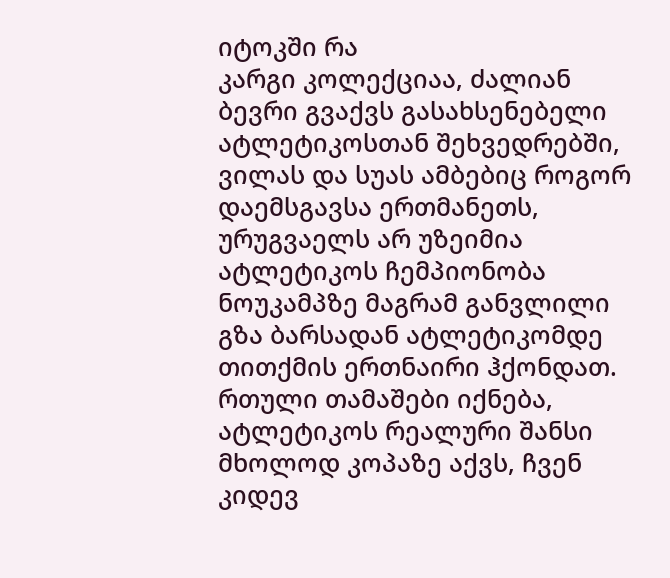იტოკში რა
კარგი კოლექციაა, ძალიან ბევრი გვაქვს გასახსენებელი ატლეტიკოსთან შეხვედრებში, ვილას და სუას ამბებიც როგორ დაემსგავსა ერთმანეთს, ურუგვაელს არ უზეიმია ატლეტიკოს ჩემპიონობა ნოუკამპზე მაგრამ განვლილი გზა ბარსადან ატლეტიკომდე თითქმის ერთნაირი ჰქონდათ. რთული თამაშები იქნება, ატლეტიკოს რეალური შანსი მხოლოდ კოპაზე აქვს, ჩვენ კიდევ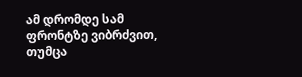ამ დრომდე სამ ფრონტზე ვიბრძვით, თუმცა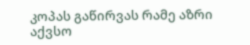კოპას გაწირვას რამე აზრი აქვსო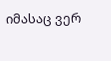იმასაც ვერ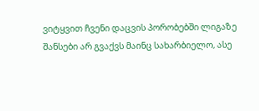ვიტყვით ჩვენი დაცვის პორობებში ლიგაზე შანსები არ გვაქვს მაინც სახარბიელო, ასე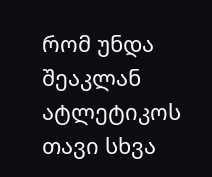რომ უნდა შეაკლან ატლეტიკოს თავი სხვა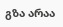გზა არაა